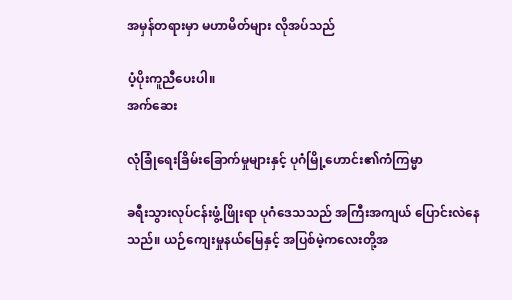အမှန်တရားမှာ မဟာမိတ်များ လိုအပ်သည်

ပံ့ပိုးကူညီပေးပါ။
အက်ဆေး

လုံခြုံရေးခြိမ်းခြောက်မှုများနှင့် ပုဂံမြို့ဟောင်း၏ကံကြမ္မာ

ခရီးသွားလုပ်ငန်းဖွံ့ဖြိုးရာ ပုဂံဒေသသည် အကြီးအကျယ် ပြောင်းလဲနေသည်။ ယဉ်ကျေးမှုနယ်မြေနှင့် အပြစ်မဲ့ကလေးတို့အ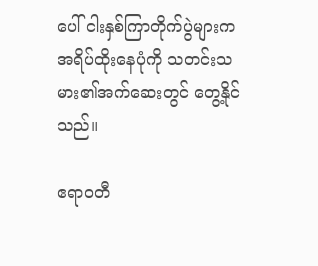ပေါ် ငါးနှစ်ကြာတိုက်ပွဲများက အရိပ်ထိုးနေပုံကို သတင်းသမား၏အက်ဆေးတွင် တွေ့နိုင်သည်။

ဧရာဝတီ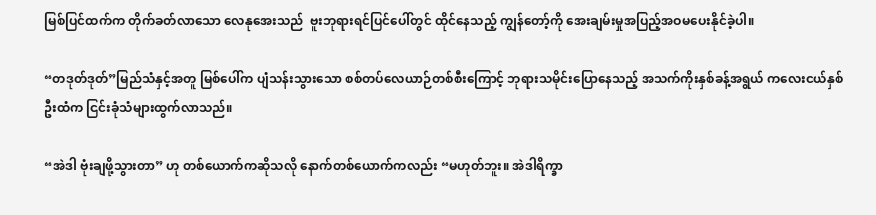မြစ်ပြင်ထက်က တိုက်ခတ်လာသော လေနုအေးသည်  ဗူးဘုရားရင်ပြင်ပေါ်တွင် ထိုင်နေသည့် ကျွန်တော့်ကို အေးချမ်းမှုအပြည့်အဝမပေးနိုင်ခဲ့ပါ။

“တဒုတ်ဒုတ်”မြည်သံနှင့်အတူ မြစ်ပေါ်က ပျံသန်းသွားသော စစ်တပ်လေယာဉ်တစ်စီးကြောင့် ဘုရားသမိုင်းပြောနေသည့် အသက်ကိုးနှစ်ခန့်အရွယ် ကလေးငယ်နှစ်ဦးထံက ငြင်းခုံသံများထွက်လာသည်။

“အဲဒါ ဗုံးချဖို့သွားတာ” ဟု တစ်ယောက်ကဆိုသလို နောက်တစ်ယောက်ကလည်း “မဟုတ်ဘူး။ အဲဒါရိက္ခာ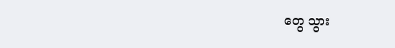တွေ သွား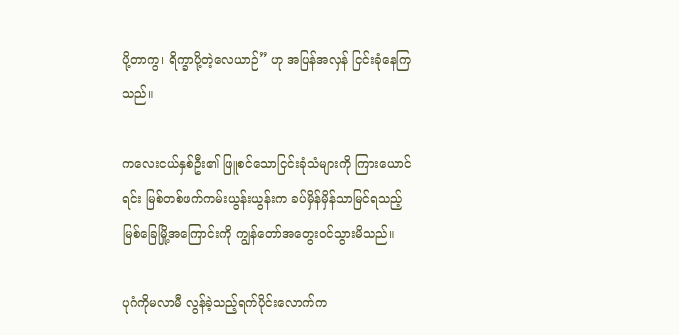ပို့တာကွ၊ ရိက္ခာပို့တဲ့လေယာဉ်” ဟု အပြန်အလှန် ငြင်းခုံနေကြသည်။

ကလေးငယ်နှစ်ဦး၏ ဖြူစင်သောငြင်းခုံသံများကို ကြားယောင်ရင်း မြစ်တစ်ဖက်ကမ်းယွန်းယွန်းက ခပ်မှိန်မှိန်သာမြင်ရသည့် မြစ်ခြေမြို့အကြောင်းကို ကျွန်တော်အတွေးဝင်သွားမိသည်။

ပုဂံကိုမလာမီ လွန်ခဲ့သည့်ရက်ပိုင်းလောက်က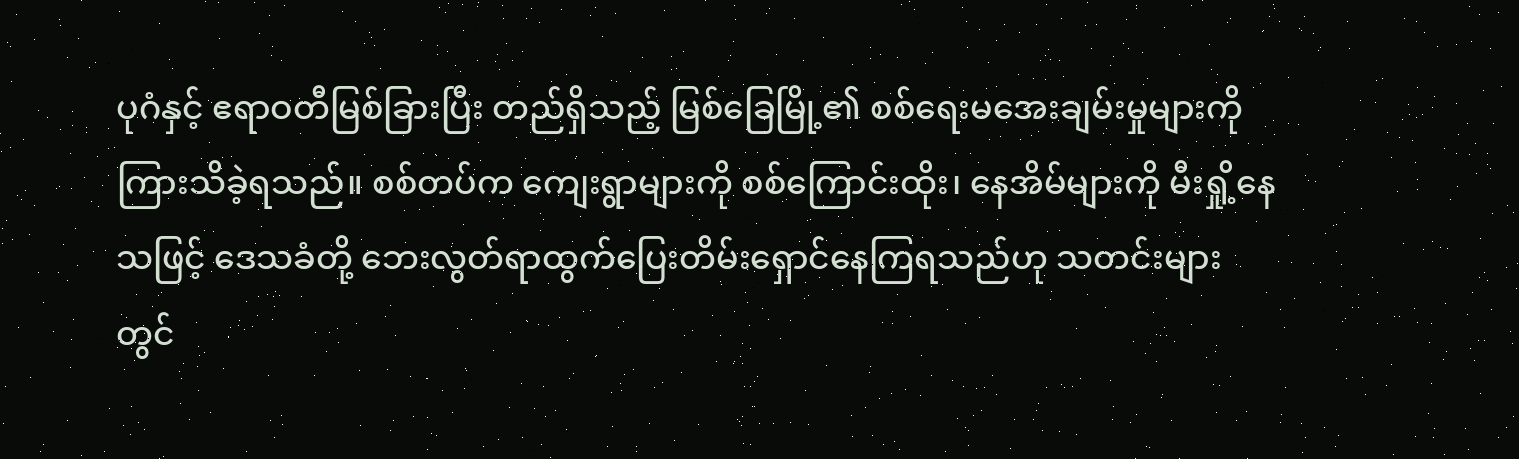ပုဂံနှင့် ဧရာဝတီမြစ်ခြားပြီး တည်ရှိသည့် မြစ်ခြေမြို့၏ စစ်ရေးမအေးချမ်းမှုများကို ကြားသိခဲ့ရသည်။ စစ်တပ်က ကျေးရွာများကို စစ်ကြောင်းထိုး၊ နေအိမ်များကို မီးရှို့နေသဖြင့် ဒေသခံတို့ ဘေးလွတ်ရာထွက်ပြေးတိမ်းရှောင်နေကြရသည်ဟု သတင်းများတွင်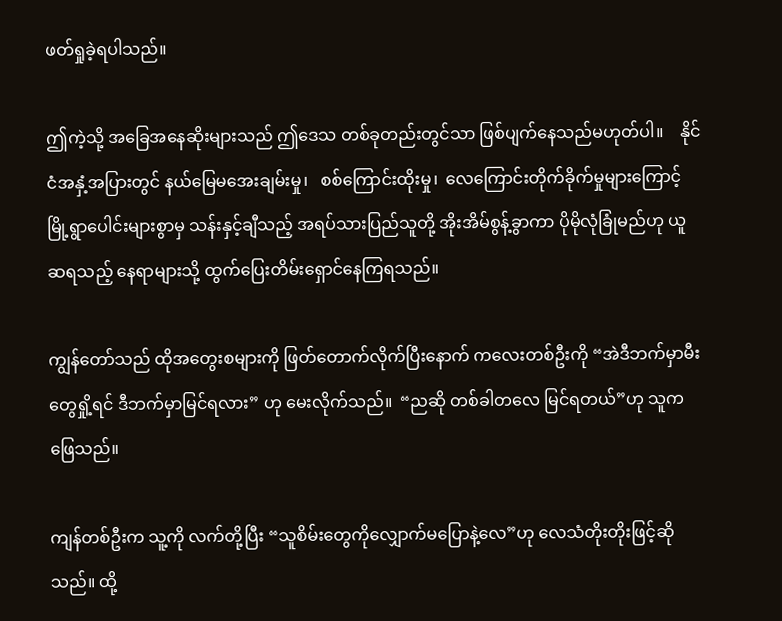ဖတ်ရှုခဲ့ရပါသည်။

ဤကဲ့သို့ အခြေအနေဆိုးများသည် ဤဒေသ တစ်ခုတည်းတွင်သာ ဖြစ်ပျက်နေသည်မဟုတ်ပါ။    နိုင်ငံအနှံ့အပြားတွင် နယ်မြေမအေးချမ်းမှု၊   စစ်ကြောင်းထိုးမှု၊  လေကြောင်းတိုက်ခိုက်မှုများကြောင့် မြို့ရွာပေါင်းများစွာမှ သန်းနှင့်ချီသည့် အရပ်သားပြည်သူတို့ အိုးအိမ်စွန့်ခွာကာ ပိုမိုလုံခြုံမည်ဟု ယူဆရသည့် နေရာများသို့ ထွက်ပြေးတိမ်းရှောင်နေကြရသည်။

ကျွန်တော်သည် ထိုအတွေးစများကို ဖြတ်တောက်လိုက်ပြီးနောက် ကလေးတစ်ဦးကို “အဲဒီဘက်မှာမီးတွေရှို့ရင် ဒီဘက်မှာမြင်ရလား” ဟု မေးလိုက်သည်။  “ညဆို တစ်ခါတလေ မြင်ရတယ်”ဟု သူက ဖြေသည်။

ကျန်တစ်ဦးက သူ့ကို လက်တို့ပြီး “သူစိမ်းတွေကိုလျှောက်မပြောနဲ့လေ”ဟု လေသံတိုးတိုးဖြင့်ဆိုသည်။ ထို့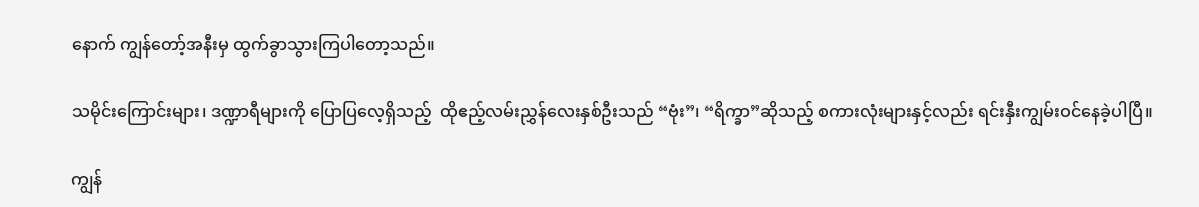နောက် ကျွန်တော့်အနီးမှ ထွက်ခွာသွားကြပါတော့သည်။

သမိုင်းကြောင်းများ၊ ဒဏ္ဍာရီများကို ပြောပြလေ့ရှိသည့်  ထိုဧည့်လမ်းညွှန်လေးနှစ်ဦးသည် “ဗုံး”၊ “ရိက္ခာ”ဆိုသည့် စကားလုံးများနှင့်လည်း ရင်းနှီးကျွမ်းဝင်နေခဲ့ပါပြီ။

ကျွန်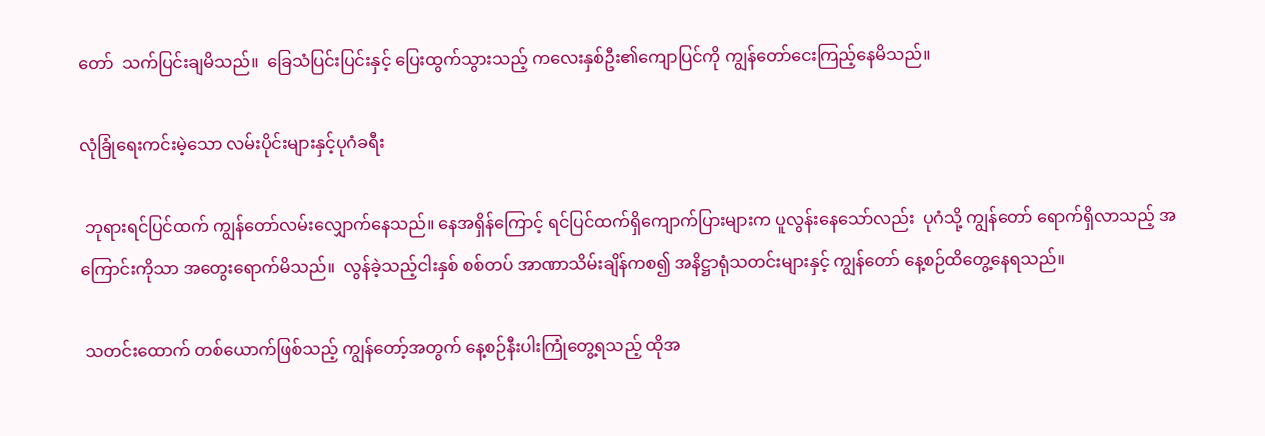တော်  သက်ပြင်းချမိသည်။  ခြေသံပြင်းပြင်းနှင့် ပြေးထွက်သွားသည့် ကလေးနှစ်ဦး၏ကျောပြင်ကို ကျွန်တော်ငေးကြည့်နေမိသည်။

လုံခြုံရေးကင်းမဲ့သော လမ်းပိုင်းများနှင့်ပုဂံခရီး

 ဘုရားရင်ပြင်ထက် ကျွန်တော်လမ်းလျှောက်နေသည်။ နေအရှိန်ကြောင့် ရင်ပြင်ထက်ရှိကျောက်ပြားများက ပူလွန်းနေသော်လည်း  ပုဂံသို့ ကျွန်တော် ရောက်ရှိလာသည့် အကြောင်းကိုသာ အတွေးရောက်မိသည်။  လွန်ခဲ့သည့်ငါးနှစ် စစ်တပ် အာဏာသိမ်းချိန်ကစ၍ အနိဋ္ဌာရုံသတင်းများနှင့် ကျွန်တော် နေ့စဉ်ထိတွေ့နေရသည်။

 သတင်းထောက် တစ်ယောက်ဖြစ်သည့် ကျွန်တော့်အတွက် နေ့စဉ်နီးပါးကြုံတွေ့ရသည့် ထိုအ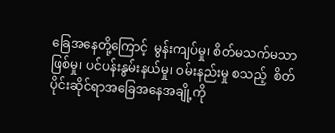ခြေအနေတို့ကြောင့်  မွန်းကျပ်မှု၊ စိတ်မသက်မသာဖြစ်မှု၊ ပင်ပန်းနွမ်းနယ်မှု၊ ဝမ်းနည်းမှု စသည့်  စိတ်ပိုင်းဆိုင်ရာအခြေအနေအချို့ကို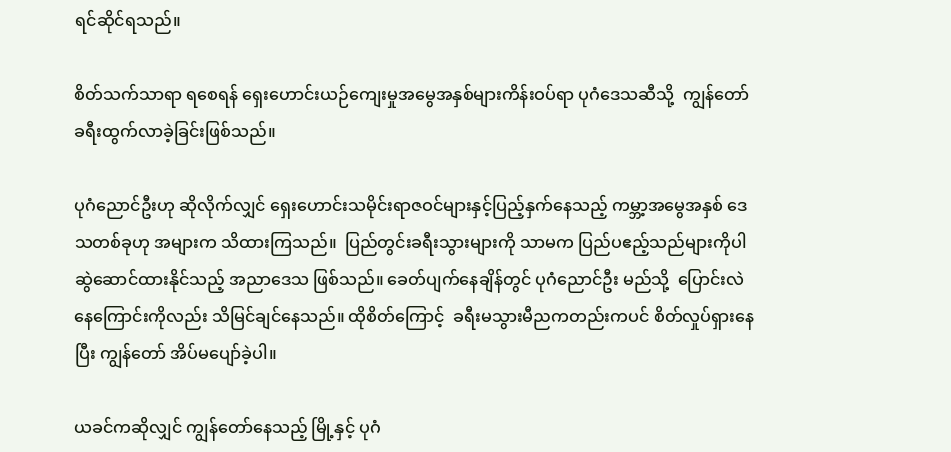ရင်ဆိုင်ရသည်။

စိတ်သက်သာရာ ရစေရန် ရှေးဟောင်းယဉ်ကျေးမှုအမွေအနှစ်များကိန်းဝပ်ရာ ပုဂံဒေသဆီသို့  ကျွန်တော် ခရီးထွက်လာခဲ့ခြင်းဖြစ်သည်။

ပုဂံညောင်ဦးဟု ဆိုလိုက်လျှင် ရှေးဟောင်းသမိုင်းရာဇဝင်များနှင့်ပြည့်နှက်နေသည့် ကမ္ဘာ့အမွေအနှစ် ဒေသတစ်ခုဟု အများက သိထားကြသည်။  ပြည်တွင်းခရီးသွားများကို သာမက ပြည်ပဧည့်သည်များကိုပါ ဆွဲဆောင်ထားနိုင်သည့် အညာဒေသ ဖြစ်သည်။ ခေတ်ပျက်နေချိန်တွင် ပုဂံညောင်ဦး မည်သို့  ပြောင်းလဲနေကြောင်းကိုလည်း သိမြင်ချင်နေသည်။ ထိုစိတ်ကြောင့်  ခရီးမသွားမီညကတည်းကပင် စိတ်လှုပ်ရှားနေပြီး ကျွန်တော် အိပ်မပျော်ခဲ့ပါ။

ယခင်ကဆိုလျှင် ကျွန်တော်နေသည့် မြို့နှင့် ပုဂံ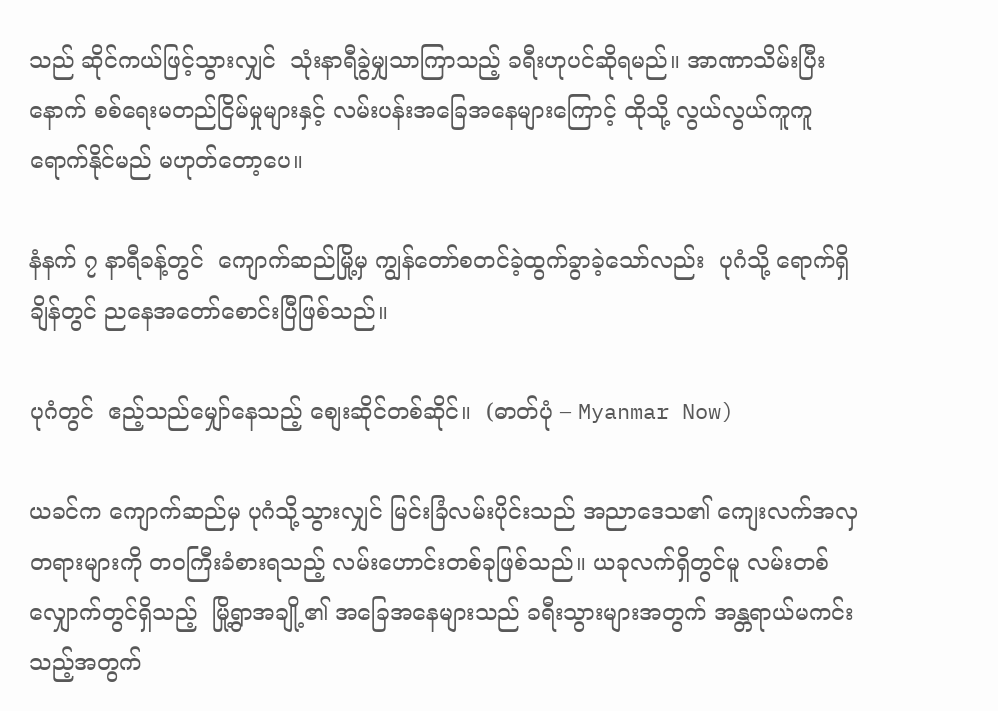သည် ဆိုင်ကယ်ဖြင့်သွားလျှင်  သုံးနာရီခွဲမျှသာကြာသည့် ခရီးဟုပင်ဆိုရမည်။ အာဏာသိမ်းပြီးနောက် စစ်ရေးမတည်ငြိမ်မှုများနှင့် လမ်းပန်းအခြေအနေများကြောင့် ထိုသို့ လွယ်လွယ်ကူကူ ရောက်နိုင်မည် မဟုတ်တော့ပေ။

နံနက် ၇ နာရီခန့်တွင်  ကျောက်ဆည်မြို့မှ ကျွန်တော်စတင်ခဲ့ထွက်ခွာခဲ့သော်လည်း  ပုဂံသို့ ရောက်ရှိချိန်တွင် ညနေအတော်စောင်းပြီဖြစ်သည်။

ပုဂံတွင်  ဧည့်သည်မျှော်နေသည့် စျေးဆိုင်တစ်ဆိုင်။  (ဓာတ်ပုံ – Myanmar Now)

ယခင်က ကျောက်ဆည်မှ ပုဂံသို့သွားလျှင် မြင်းခြံလမ်းပိုင်းသည် အညာဒေသ၏ ကျေးလက်အလှတရားများကို တဝကြီးခံစားရသည့် လမ်းဟောင်းတစ်ခုဖြစ်သည်။ ယခုလက်ရှိတွင်မူ လမ်းတစ်လျှောက်တွင်ရှိသည့်  မြို့ရွာအချို့၏ အခြေအနေများသည် ခရီးသွားများအတွက် အန္တရာယ်မကင်းသည့်အတွက်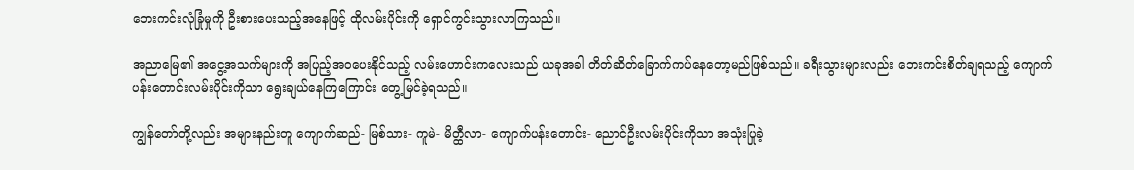ဘေးကင်းလုံခြုံမှုကို ဦးစားပေးသည့်အနေဖြင့် ထိုလမ်းပိုင်းကို ရှောင်ကွင်းသွားလာကြသည်။

အညာမြေ၏ အငွေ့အသက်များကို အပြည့်အဝပေးနိုင်သည့် လမ်းဟောင်းကလေးသည် ယခုအခါ တိတ်ဆိတ်ခြောက်ကပ်နေတော့မည်ဖြစ်သည်။ ခရီးသွားများလည်း ဘေးကင်းစိတ်ချရသည့် ကျောက်ပန်းတောင်းလမ်းပိုင်းကိုသာ ရွေးချယ်နေကြကြောင်း တွေ့မြင်ခဲ့ရသည်။

ကျွန်တော်တို့လည်း အများနည်းတူ ကျောက်ဆည်- မြစ်သား- ကူမဲ- မိတ္ထီလာ- ကျောက်ပန်းတောင်း- ညောင်ဦးလမ်းပိုင်းကိုသာ အသုံးပြုခဲ့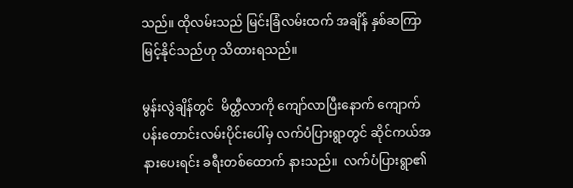သည်။ ထိုလမ်းသည် မြင်းခြံလမ်းထက် အချိန် နှစ်ဆကြာမြင့်နိုင်သည်ဟု သိထားရသည်။

မွန်းလွဲချိန်တွင်  မိတ္ထီလာကို ကျော်လာပြီးနောက် ကျောက်ပန်းတောင်းလမ်းပိုင်းပေါ်မှ လက်ပံပြားရွာတွင် ဆိုင်ကယ်အနားပေးရင်း ခရီးတစ်ထောက် နားသည်။  လက်ပံပြားရွာ၏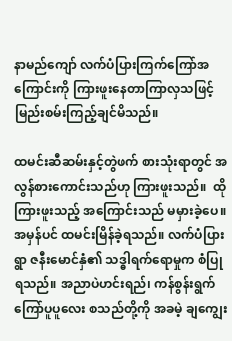နာမည်ကျော် လက်ပံပြားကြက်ကြော်အကြောင်းကို ကြားဖူးနေတာကြာလှသဖြင့် မြည်းစမ်းကြည့်ချင်မိသည်။

ထမင်းဆီဆမ်းနှင့်တွဲဖက် စားသုံးရာတွင် အလွန်စားကောင်းသည်ဟု ကြားဖူးသည်။  ထိုကြားဖူးသည့် အကြောင်းသည် မမှားခဲ့ပေ။ အမှန်ပင် ထမင်းမြိန်ခဲ့ရသည်။ လက်ပံပြားရွာ ဇနီးမောင်နှံ၏ သဒ္ဓါရက်ရောမှုက စံပြုရသည်။ အညာပဲဟင်းရည်၊ ကန်စွန်းရွက်ကြော်ပူပူလေး စသည်တို့ကို အခမဲ့ ချကျွေး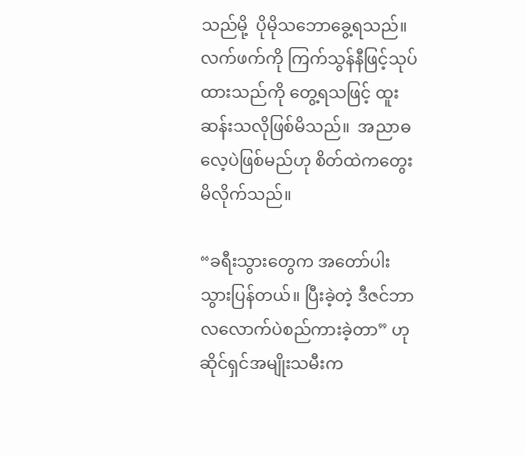သည်မို့  ပိုမိုသဘောခွေ့ရသည်။ လက်ဖက်ကို ကြက်သွန်နီဖြင့်သုပ်ထားသည်ကို တွေ့ရသဖြင့် ထူးဆန်းသလိုဖြစ်မိသည်။  အညာဓလေ့ပဲဖြစ်မည်ဟု စိတ်ထဲကတွေးမိလိုက်သည်။

“ခရီးသွားတွေက အတော်ပါးသွားပြန်တယ်။ ပြီးခဲ့တဲ့ ဒီဇင်ဘာလလောက်ပဲစည်ကားခဲ့တာ” ဟု ဆိုင်ရှင်အမျိုးသမီးက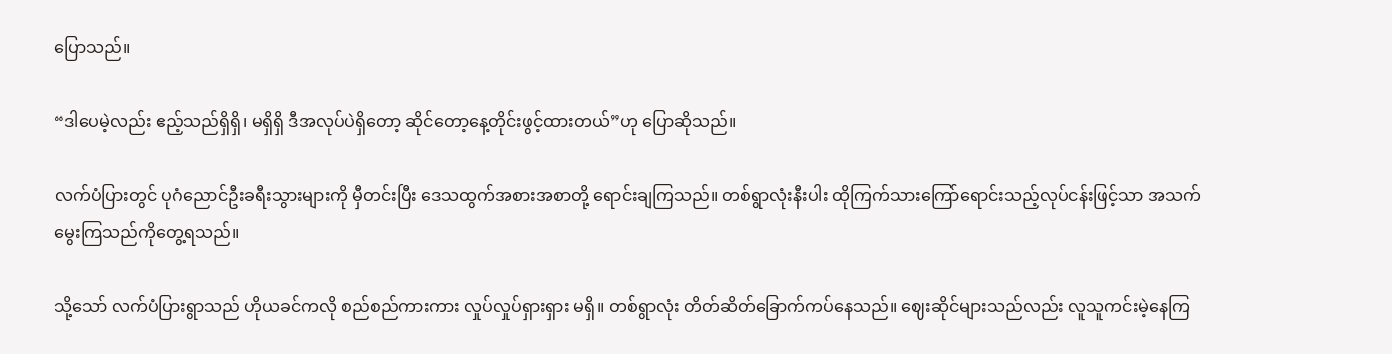ပြောသည်။

“ဒါပေမဲ့လည်း ဧည့်သည်ရှိရှိ၊ မရှိရှိ ဒီအလုပ်ပဲရှိတော့ ဆိုင်တော့နေ့တိုင်းဖွင့်ထားတယ်”ဟု ပြောဆိုသည်။

လက်ပံပြားတွင် ပုဂံညောင်ဦးခရီးသွားများကို မှီတင်းပြီး ဒေသထွက်အစားအစာတို့ ရောင်းချကြသည်။ တစ်ရွာလုံးနီးပါး ထိုကြက်သားကြော်ရောင်းသည့်လုပ်ငန်းဖြင့်သာ အသက်မွေးကြသည်ကိုတွေ့ရသည်။

သို့သော် လက်ပံပြားရွာသည် ဟိုယခင်ကလို စည်စည်ကားကား လှုပ်လှုပ်ရှားရှား မရှိ။ တစ်ရွာလုံး တိတ်ဆိတ်ခြောက်ကပ်နေသည်။ ဈေးဆိုင်များသည်လည်း လူသူကင်းမဲ့နေကြ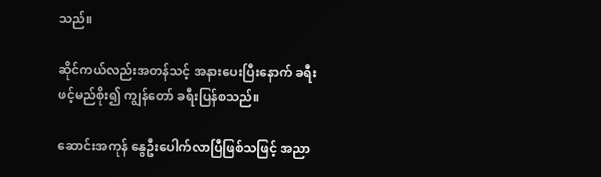သည်။

ဆိုင်ကယ်လည်းအတန်သင့် အနားပေးပြီးနောက် ခရီးဖင့်မည်စိုး၍ ကျွန်တော် ခရီးပြန်စသည်။

ဆောင်းအကုန် နွေဦးပေါက်လာပြီဖြစ်သဖြင့် အညာ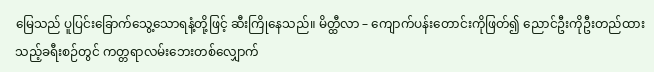မြေသည် ပူပြင်းခြောက်သွေ့သောရနံ့တို့ဖြင့် ဆီးကြိုနေသည်။ မိတ္ထီလာ – ကျောက်ပန်းတောင်းကိုဖြတ်၍ ညောင်ဦးကိုဦးတည်ထားသည့်ခရီးစဉ်တွင် ကတ္တရာလမ်းဘေးတစ်လျှောက်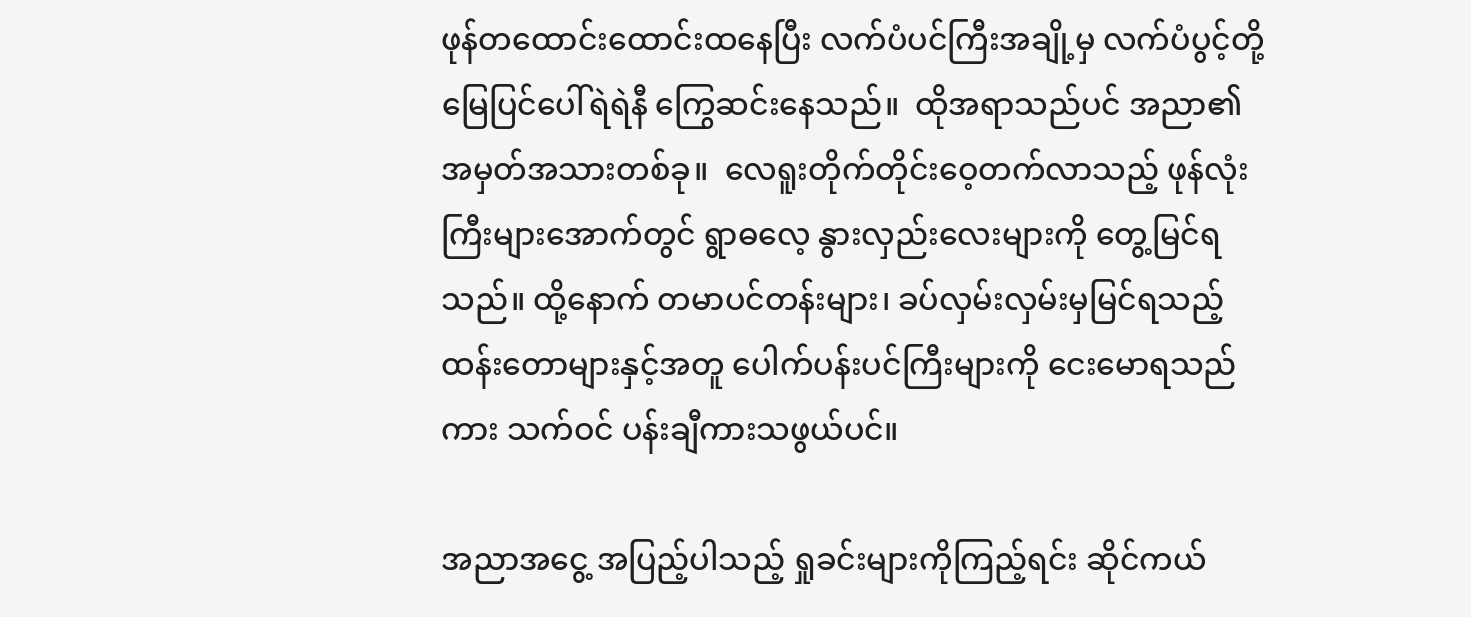ဖုန်တထောင်းထောင်းထနေပြီး လက်ပံပင်ကြီးအချို့မှ လက်ပံပွင့်တို့ မြေပြင်ပေါ်ရဲရဲနီ ကြွေဆင်းနေသည်။  ထိုအရာသည်ပင် အညာ၏အမှတ်အသားတစ်ခု။  လေရူးတိုက်တိုင်းဝေ့တက်လာသည့် ဖုန်လုံးကြီးများအောက်တွင် ရွာဓလေ့ နွားလှည်းလေးများကို တွေ့မြင်ရသည်။ ထို့နောက် တမာပင်တန်းများ၊ ခပ်လှမ်းလှမ်းမှမြင်ရသည့် ထန်းတောများနှင့်အတူ ပေါက်ပန်းပင်ကြီးများကို ငေးမောရသည်ကား သက်ဝင် ပန်းချီကားသဖွယ်ပင်။

အညာအငွေ့ အပြည့်ပါသည့် ရှုခင်းများကိုကြည့်ရင်း ဆိုင်ကယ်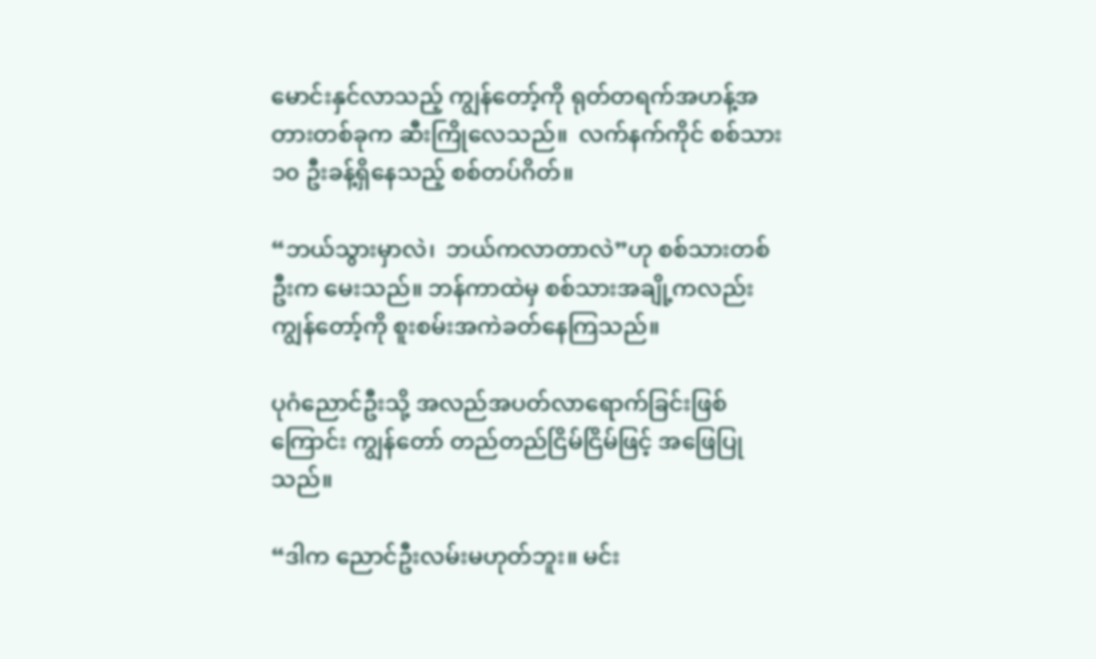မောင်းနှင်လာသည့် ကျွန်တော့်ကို ရုတ်တရက်အဟန့်အတားတစ်ခုက ဆီးကြိုလေသည်။  လက်နက်ကိုင် စစ်သား ၁၀ ဦးခန့်ရှိနေသည့် စစ်တပ်ဂိတ်။

“ဘယ်သွားမှာလဲ၊  ဘယ်ကလာတာလဲ”ဟု စစ်သားတစ်ဦးက မေးသည်။ ဘန်ကာထဲမှ စစ်သားအချို့ကလည်း ကျွန်တော့်ကို စူးစမ်းအကဲခတ်နေကြသည်။

ပုဂံညောင်ဦးသို့ အလည်အပတ်လာရောက်ခြင်းဖြစ်ကြောင်း ကျွန်တော် တည်တည်ငြိမ်ငြိမ်ဖြင့် အဖြေပြုသည်။

“ဒါက ညောင်ဦးလမ်းမဟုတ်ဘူး။ မင်း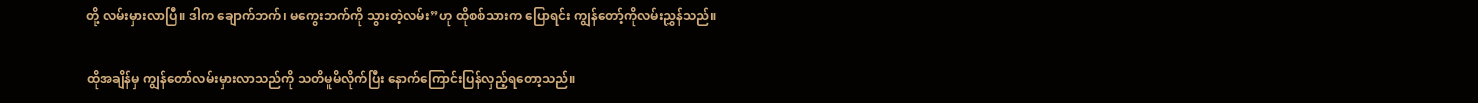တို့ လမ်းမှားလာပြီ။ ဒါက ချောက်ဘက်၊ မကွေးဘက်ကို သွားတဲ့လမ်း”ဟု ထိုစစ်သားက ပြောရင်း ကျွန်တော့်ကိုလမ်းညွှန်သည်။

ထိုအချိန်မှ ကျွန်တော်လမ်းမှားလာသည်ကို သတိမူမိလိုက်ပြီး နောက်ကြောင်းပြန်လှည့်ရတော့သည်။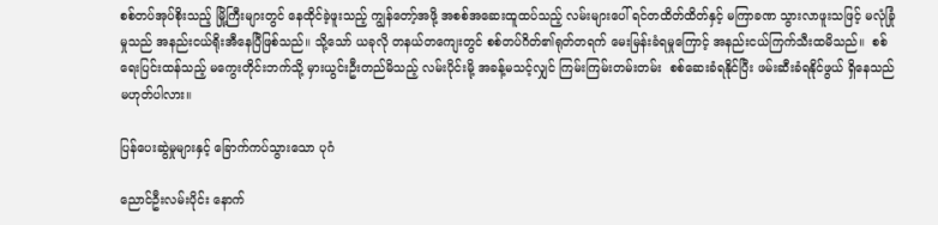စစ်တပ်အုပ်စိုးသည့် မြို့ကြီးများတွင် နေထိုင်ခဲ့ဖူးသည့် ကျွန်တော့်အဖို့ အစစ်အဆေးထူထပ်သည့် လမ်းများပေါ် ရင်တထိတ်ထိတ်နှင့် မကြာခဏ သွားလာဖူးသဖြင့် မလုံခြုံမှုသည် အနည်းငယ်ရိုးအီနေပြီဖြစ်သည်။ သို့သော် ယခုလို တနယ်တကျေးတွင် စစ်တပ်ဂိတ်၏ရုတ်တရက် မေးမြန်းခံရမှုကြောင့် အနည်းငယ်ကြက်သီးထမိသည်။  စစ်ရေးပြင်းထန်သည့် မကွေးတိုင်းဘက်သို့ မှားယွင်းဦးတည်မိသည့် လမ်းပိုင်းမို့ အခန့်မသင့်လျှင် ကြမ်းကြမ်းတမ်းတမ်း  စစ်ဆေးခံရနိုင်ပြီး ဖမ်းဆီးခံရနိုင်ဖွယ် ရှိနေသည်မဟုတ်ပါလား။

ပြန်ပေးဆွဲမှုများနှင့် ခြောက်ကပ်သွားသော ပုဂံ

ညောင်ဦးလမ်းပိုင်း နောက်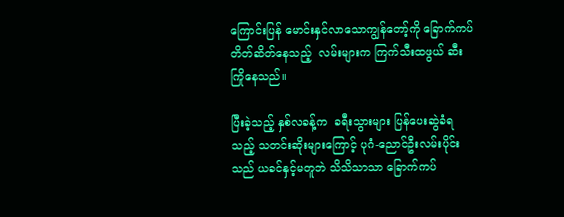ကြောင်းပြန် မောင်းနှင်လာသောကျွန်တော့်ကို ခြောက်ကပ်တိတ်ဆိတ်နေသည့်  လမ်းများက ကြက်သီးထဖွယ် ဆီးကြိုနေသည်။

ပြီးခဲ့သည့် နှစ်လခန့်က  ခရီးသွားများ ပြန်ပေးဆွဲခံရသည့် သတင်းဆိုးများကြောင့် ပုဂံ-ညောင်ဦးလမ်းပိုင်းသည် ယခင်နှင့်မတူဘဲ သိသိသာသာ ခြောက်ကပ်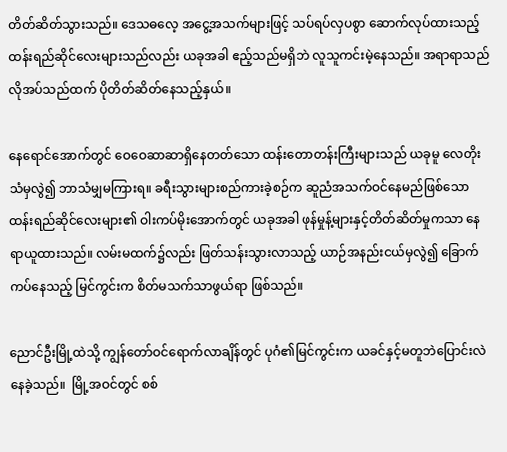တိတ်ဆိတ်သွားသည်။ ဒေသဓလေ့ အငွေ့အသက်များဖြင့် သပ်ရပ်လှပစွာ ဆောက်လုပ်ထားသည့် ထန်းရည်ဆိုင်လေးများသည်လည်း ယခုအခါ ဧည့်သည်မရှိဘဲ လူသူကင်းမဲ့နေသည်။ အရာရာသည် လိုအပ်သည်ထက် ပိုတိတ်ဆိတ်နေသည့်နှယ်။

နေရောင်အောက်တွင် ဝေဝေဆာဆာရှိနေတတ်သော ထန်းတောတန်းကြီးများသည် ယခုမူ လေတိုးသံမှလွဲ၍ ဘာသံမျှမကြားရ။ ခရီးသွားများစည်ကားခဲ့စဉ်က ဆူညံအသက်ဝင်နေမည်ဖြစ်သော ထန်းရည်ဆိုင်လေးများ၏ ဝါးကပ်မိုးအောက်တွင် ယခုအခါ ဖုန်မှုန့်များနှင့်တိတ်ဆိတ်မှုကသာ နေရာယူထားသည်။ လမ်းမထက်၌လည်း ဖြတ်သန်းသွားလာသည့် ယာဉ်အနည်းငယ်မှလွဲ၍ ခြောက်ကပ်နေသည့် မြင်ကွင်းက စိတ်မသက်သာဖွယ်ရာ ဖြစ်သည်။

ညောင်ဦးမြို့ထဲသို့ ကျွန်တော်ဝင်ရောက်လာချိန်တွင် ပုဂံ၏မြင်ကွင်းက ယခင်နှင့်မတူဘဲပြောင်းလဲနေခဲ့သည်။  မြို့အဝင်တွင် စစ်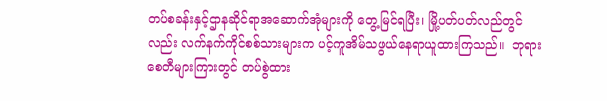တပ်စခန်းနှင့်ဌာနဆိုင်ရာအဆောက်အုံများကို တွေ့မြင်ရပြီး၊ မြို့ပတ်ပတ်လည်တွင်လည်း လက်နက်ကိုင်စစ်သားများက ပင့်ကူအိမ်သဖွယ်နေရာယူထားကြသည်။  ဘုရားစေတီများကြားတွင် တပ်စွဲထား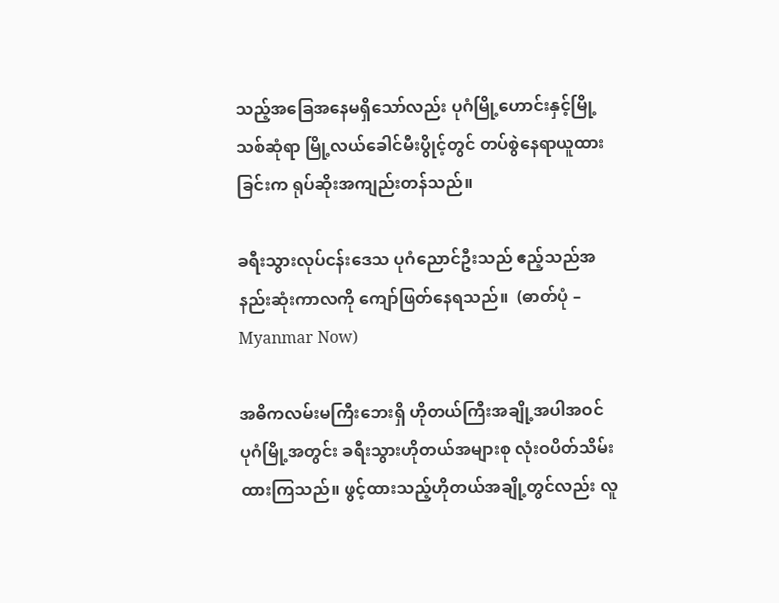သည့်အခြေအနေမရှိသော်လည်း ပုဂံမြို့ဟောင်းနှင့်မြို့သစ်ဆုံရာ မြို့လယ်ခေါင်မီးပွိုင့်တွင် တပ်စွဲနေရာယူထားခြင်းက ရုပ်ဆိုးအကျည်းတန်သည်။

ခရီးသွားလုပ်ငန်းဒေသ ပုဂံညောင်ဦးသည် ဧည့်သည်အနည်းဆုံးကာလကို ကျော်ဖြတ်နေရသည်။  (ဓာတ်ပုံ – Myanmar Now)

အဓိကလမ်းမကြီးဘေးရှိ ဟိုတယ်ကြီးအချို့အပါအဝင် ပုဂံမြို့အတွင်း ခရီးသွားဟိုတယ်အများစု လုံးဝပိတ်သိမ်းထားကြသည်။ ဖွင့်ထားသည့်ဟိုတယ်အချို့တွင်လည်း လူ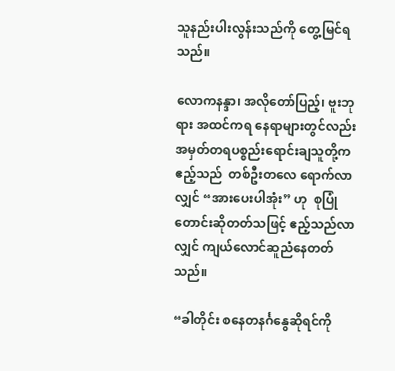သူနည်းပါးလွန်းသည်ကို တွေ့မြင်ရသည်။

လောကနန္ဒာ၊ အလိုတော်ပြည့်၊ ဗူးဘုရား အထင်ကရ နေရာများတွင်လည်း အမှတ်တရပစ္စည်းရောင်းချသူတို့က ဧည့်သည်  တစ်ဦးတလေ ရောက်လာလျှင် “အားပေးပါအုံး” ဟု  စုပြုံတောင်းဆိုတတ်သဖြင့် ဧည့်သည်လာလျှင် ကျယ်လောင်ဆူညံနေတတ်သည်။

“ခါတိုင်း စနေတနင်္ဂနွေဆိုရင်ကို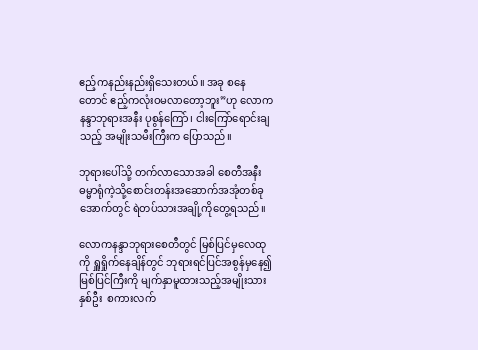ဧည့်ကနည်းနည်းရှိသေးတယ်။ အခု စနေတောင် ဧည့်ကလုံးဝမလာတော့ဘူး”ဟု လောကနန္ဒာဘုရားအနီး ပုစွန်ကြော်၊ ငါးကြော်ရောင်းချသည့် အမျိုးသမီးကြီးက ပြောသည်။

ဘုရားပေါ်သို့ တက်လာသောအခါ စေတီအနီး ဓမ္မာရုံကဲ့သို့စောင်းတန်းအဆောက်အအုံတစ်ခုအောက်တွင် ရဲတပ်သားအချို့ကိုတွေ့ရသည်။

လောကနန္ဒာဘုရားစေတီတွင် မြစ်ပြင်မှလေထုကို ရှူရှိုက်နေချိန်တွင် ဘုရားရင်ပြင်အစွန်မှနေ၍ မြစ်ပြင်ကြီးကို မျက်နှာမူထားသည့်အမျိုးသားနှစ်ဦး  စကားလက်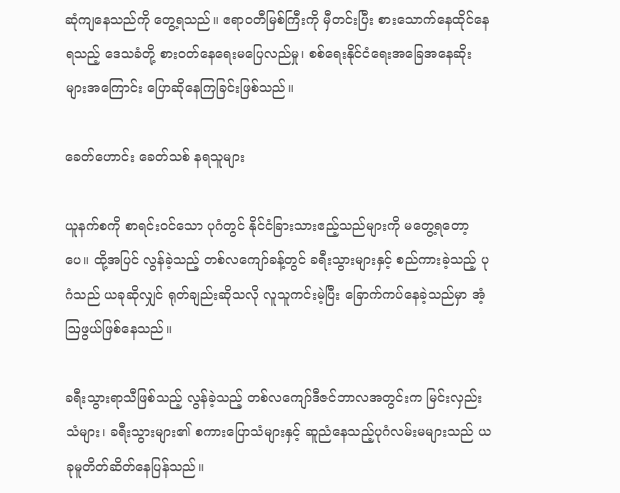ဆုံကျနေသည်ကို တွေ့ရသည်။ ဧရာဝတီမြစ်ကြီးကို မှီတင်းပြီး စားသောက်နေထိုင်နေရသည့် ဒေသခံတို့ စားဝတ်နေရေးမပြေလည်မှု၊ စစ်ရေးနိုင်ငံရေးအခြေအနေဆိုးများအကြောင်း ပြောဆိုနေကြခြင်းဖြစ်သည်။

ခေတ်ဟောင်း ခေတ်သစ် နရသူများ

ယူနက်စကို စာရင်းဝင်သော ပုဂံတွင် နိုင်ငံခြားသားဧည့်သည်များကို မတွေ့ရတော့ပေ။ ထို့အပြင် လွန်ခဲ့သည့် တစ်လကျော်ခန့်တွင် ခရီးသွားများနှင့် စည်ကားခဲ့သည့် ပုဂံသည် ယခုဆိုလျှင် ရုတ်ချည်းဆိုသလို လူသူကင်းမဲ့ပြီး ခြောက်ကပ်နေခဲ့သည်မှာ အံ့ဩဖွယ်ဖြစ်နေသည်။

ခရီးသွားရာသီဖြစ်သည့် လွန်ခဲ့သည့် တစ်လကျော်ဒီဇင်ဘာလအတွင်းက မြင်းလှည်းသံများ၊ ခရီးသွားများ၏ စကားပြောသံများနှင့် ဆူညံနေသည့်ပုဂံလမ်းမများသည် ယခုမူတိတ်ဆိတ်နေပြန်သည်။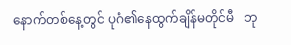နောက်တစ်နေ့တွင် ပုဂံ၏နေထွက်ချိန်မတိုင်မီ   ဘု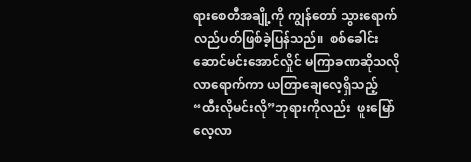ရားစေတီအချို့ကို ကျွန်တော် သွားရောက်လည်ပတ်ဖြစ်ခဲ့ပြန်သည်။  စစ်ခေါင်းဆောင်မင်းအောင်လှိုင် မကြာခဏဆိုသလို လာရောက်ကာ ယတြာချေလေ့ရှိသည့် “ထီးလိုမင်းလို”ဘုရားကိုလည်း  ဖူးမြော်လေ့လာ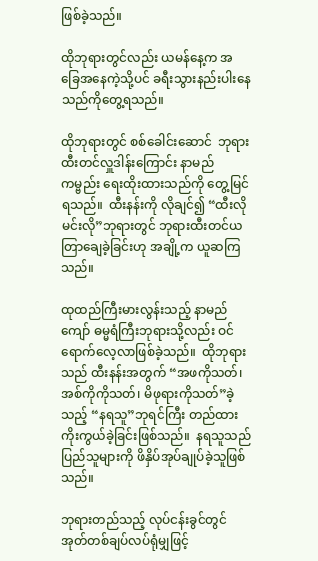ဖြစ်ခဲ့သည်။

ထိုဘုရားတွင်လည်း ယမန်နေ့က အခြေအနေကဲ့သို့ပင် ခရီးသွားနည်းပါးနေသည်ကိုတွေ့ရသည်။

ထိုဘုရားတွင် စစ်ခေါင်းဆောင်  ဘုရားထီးတင်လှူဒါန်းကြောင်း နာမည်ကမ္ဗည်း ရေးထိုးထားသည်ကို တွေ့မြင်ရသည်။  ထီးနန်းကို လိုချင်၍ “ထီးလိုမင်းလို”ဘုရားတွင် ဘုရားထီးတင်ယတြာချေခဲ့ခြင်းဟု အချို့က ယူဆကြသည်။

ထုထည်ကြီးမားလွန်းသည့် နာမည်ကျော် ဓမ္မရံကြီးဘုရားသို့လည်း ဝင်ရောက်လေ့လာဖြစ်ခဲ့သည်။  ထိုဘုရားသည် ထီးနန်းအတွက် “အဖကိုသတ်၊ အစ်ကိုကိုသတ်၊ မိဖုရားကိုသတ်”ခဲ့သည့် “နရသူ”ဘုရင်ကြီး တည်ထားကိုးကွယ်ခဲ့ခြင်းဖြစ်သည်။  နရသူသည် ပြည်သူများကို ဖိနှိပ်အုပ်ချုပ်ခဲ့သူဖြစ်သည်။

ဘုရားတည်သည့် လုပ်ငန်းခွင်တွင် အုတ်တစ်ချပ်လပ်ရုံမျှဖြင့်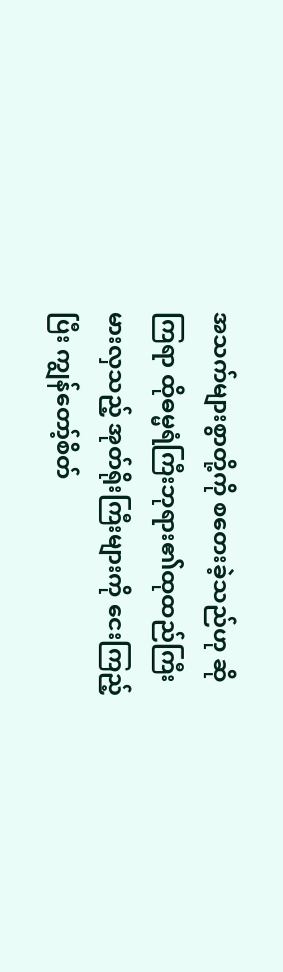အသက်များစွာတို့ကို စတေးခဲ့သည်ဟု ဆိုကြရာ ထိုဓမ္မရံကြီးဘုရား၏ထုထည်ကြီးမားလှသည့် အုတ်ရိုးကြီးများကို ငေးကြည့်ပြီး ကျွန်တော့်စိတ်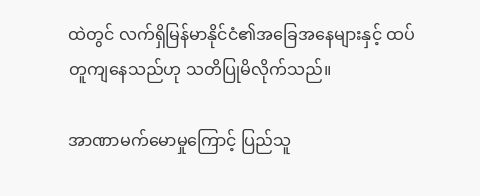ထဲတွင် လက်ရှိမြန်မာနိုင်ငံ၏အခြေအနေများနှင့် ထပ်တူကျနေသည်ဟု သတိပြုမိလိုက်သည်။

အာဏာမက်မောမှုကြောင့် ပြည်သူ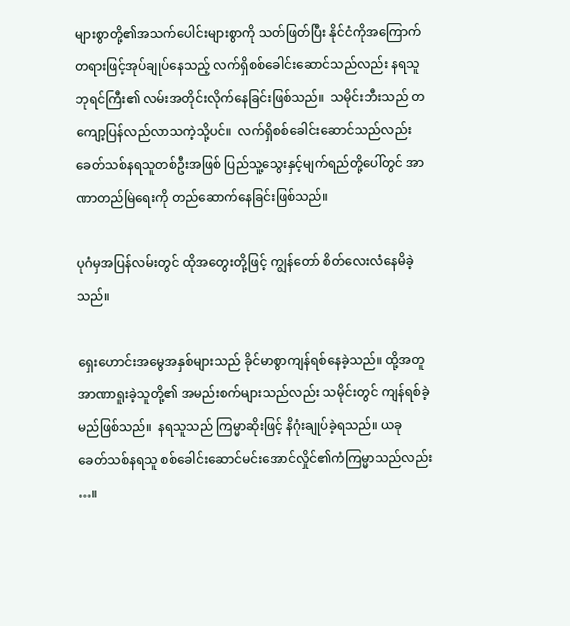များစွာတို့၏အသက်ပေါင်းများစွာကို သတ်ဖြတ်ပြီး နိုင်ငံကိုအကြောက်တရားဖြင့်အုပ်ချုပ်နေသည့် လက်ရှိစစ်ခေါင်းဆောင်သည်လည်း နရသူဘုရင်ကြီး၏ လမ်းအတိုင်းလိုက်နေခြင်းဖြစ်သည်။  သမိုင်းဘီးသည် တကျော့ပြန်လည်လာသကဲ့သို့ပင်။  လက်ရှိစစ်ခေါင်းဆောင်သည်လည်း ခေတ်သစ်နရသူတစ်ဦးအဖြစ် ပြည်သူ့သွေးနှင့်မျက်ရည်တို့ပေါ်တွင် အာဏာတည်မြဲရေးကို တည်ဆောက်နေခြင်းဖြစ်သည်။

ပုဂံမှအပြန်လမ်းတွင် ထိုအတွေးတို့ဖြင့် ကျွန်တော် စိတ်လေးလံနေမိခဲ့သည်။

ရှေးဟောင်းအမွေအနှစ်များသည် ခိုင်မာစွာကျန်ရစ်နေခဲ့သည်။ ထို့အတူ အာဏာရူးခဲ့သူတို့၏ အမည်းစက်များသည်လည်း သမိုင်းတွင် ကျန်ရစ်ခဲ့မည်ဖြစ်သည်။  နရသူသည် ကြမ္မာဆိုးဖြင့် နိဂုံးချုပ်ခဲ့ရသည်။ ယခု  ခေတ်သစ်နရသူ စစ်ခေါင်းဆောင်မင်းအောင်လှိုင်၏ကံကြမ္မာသည်လည်း …။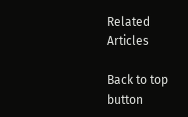Related Articles

Back to top button